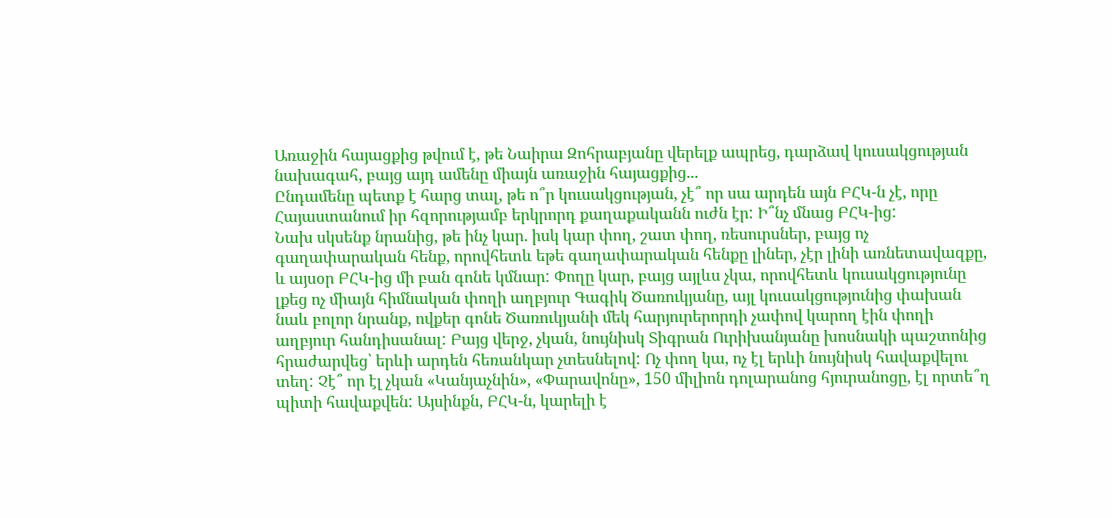Առաջին հայացքից թվում է, թե Նաիրա Զոհրաբյանը վերելք ապրեց, դարձավ կուսակցության նախագահ, բայց այդ ամենը միայն առաջին հայացքից...
Ընդամենը պետք է հարց տալ, թե ո՞ր կուսակցության, չէ՞ որ սա արդեն այն ԲՀԿ-ն չէ, որը Հայաստանում իր հզորությամբ երկրորդ քաղաքականն ուժն էր: Ի՞նչ մնաց ԲՀԿ-ից:
Նախ սկսենք նրանից, թե ինչ կար. իսկ կար փող, շատ փող, ռեսուրսներ, բայց ոչ գաղափարական հենք, որովհետև եթե գաղափարական հենքը լիներ, չէր լինի առնետավազքը, և այսօր ԲՀԿ-ից մի բան գոնե կմնար: Փողը կար, բայց այլևս չկա, որովհետև կուսակցությունը լքեց ոչ միայն հիմնական փողի աղբյուր Գագիկ Ծառուկյանը, այլ կուսակցությունից փախան նաև բոլոր նրանք, ովքեր գոնե Ծառուկյանի մեկ հարյուրերորդի չափով կարող էին փողի աղբյուր հանդիսանալ: Բայց վերջ, չկան, նույնիսկ Տիգրան Ուրիխանյանը խոսնակի պաշտոնից հրաժարվեց՝ երևի արդեն հեռանկար չտեսնելով: Ոչ փող կա, ոչ էլ երևի նույնիսկ հավաքվելու տեղ: Չէ՞ որ էլ չկան «Կանյաչնին», «Փարավոնը», 150 միլիոն դոլարանոց հյուրանոցը, էլ որտե՞ղ պիտի հավաքվեն: Այսինքն, ԲՀԿ-ն, կարելի է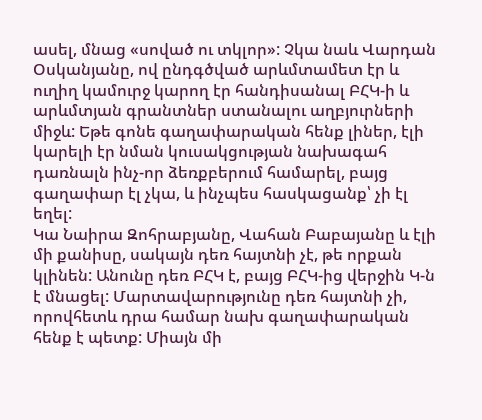ասել, մնաց «սոված ու տկլոր»: Չկա նաև Վարդան Օսկանյանը, ով ընդգծված արևմտամետ էր և ուղիղ կամուրջ կարող էր հանդիսանալ ԲՀԿ-ի և արևմտյան գրանտներ ստանալու աղբյուրների միջև: Եթե գոնե գաղափարական հենք լիներ, էլի կարելի էր նման կուսակցության նախագահ դառնալն ինչ-որ ձեռքբերում համարել, բայց գաղափար էլ չկա, և ինչպես հասկացանք՝ չի էլ եղել:
Կա Նաիրա Զոհրաբյանը, Վահան Բաբայանը և էլի մի քանիսը, սակայն դեռ հայտնի չէ, թե որքան կլինեն: Անունը դեռ ԲՀԿ է, բայց ԲՀԿ-ից վերջին Կ-ն է մնացել: Մարտավարությունը դեռ հայտնի չի, որովհետև դրա համար նախ գաղափարական հենք է պետք: Միայն մի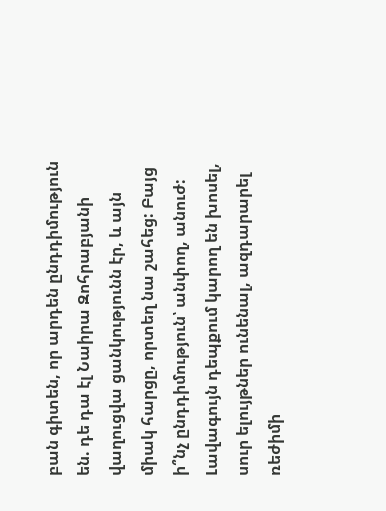բան գիտեն, որ արդեն ընդդիմություն են. դե դա էլ Նաիրա Զոհրաբյանի վաղուցվա ցանկությունն էր, և այն միակ հարցը, որտեղ նա շահեց: Բայց ի՞նչ ընդդիմություն՝ անփող, անուժ: Լավագույն դեպքում կարող են խոսել, սուր ելույթներ ունենալ, ազդարարել ռեժիմի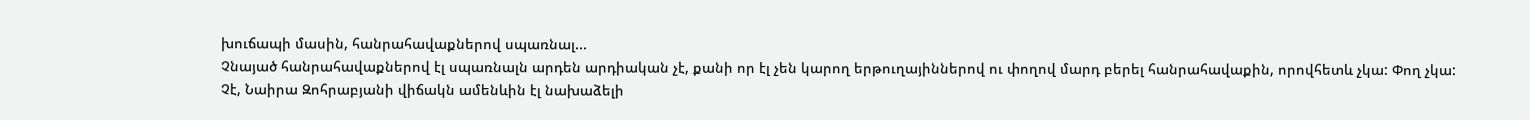խուճապի մասին, հանրահավաքներով սպառնալ...
Չնայած հանրահավաքներով էլ սպառնալն արդեն արդիական չէ, քանի որ էլ չեն կարող երթուղայիններով ու փողով մարդ բերել հանրահավաքին, որովհետև չկա: Փող չկա:
Չէ, Նաիրա Զոհրաբյանի վիճակն ամենևին էլ նախաձելի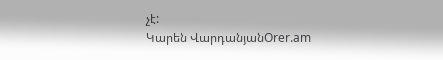չէ:
Կարեն ՎարդանյանOrer.am